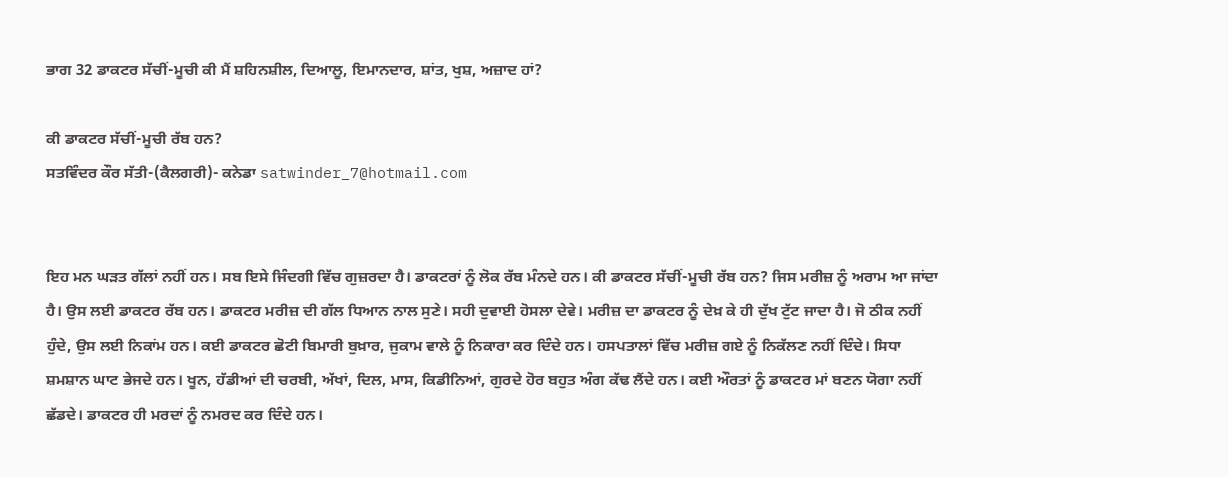ਭਾਗ 32 ਡਾਕਟਰ ਸੱਚੀਂ-ਮੂਚੀ ਕੀ ਮੈਂ ਸ਼ਹਿਨਸ਼ੀਲ, ਦਿਆਲੂ, ਇਮਾਨਦਾਰ, ਸ਼ਾਂਤ, ਖੁਸ਼, ਅਜ਼ਾਦ ਹਾਂ?

ਕੀ ਡਾਕਟਰ ਸੱਚੀਂ-ਮੂਚੀ ਰੱਬ ਹਨ?
ਸਤਵਿੰਦਰ ਕੌਰ ਸੱਤੀ-(ਕੈਲਗਰੀ)- ਕਨੇਡਾ satwinder_7@hotmail.com


ਇਹ ਮਨ ਘੜਤ ਗੱਲਾਂ ਨਹੀਂ ਹਨ। ਸਬ ਇਸੇ ਜਿੰਦਗੀ ਵਿੱਚ ਗੁਜ਼ਰਦਾ ਹੈ। ਡਾਕਟਰਾਂ ਨੂੰ ਲੋਕ ਰੱਬ ਮੰਨਦੇ ਹਨ। ਕੀ ਡਾਕਟਰ ਸੱਚੀਂ-ਮੂਚੀ ਰੱਬ ਹਨ? ਜਿਸ ਮਰੀਜ਼ ਨੂੰ ਅਰਾਮ ਆ ਜਾਂਦਾ ਹੈ। ਉਸ ਲਈ ਡਾਕਟਰ ਰੱਬ ਹਨ। ਡਾਕਟਰ ਮਰੀਜ਼ ਦੀ ਗੱਲ ਧਿਆਨ ਨਾਲ ਸੁਣੇ। ਸਹੀ ਦੁਵਾਈ ਹੋਸਲਾ ਦੇਵੇ। ਮਰੀਜ਼ ਦਾ ਡਾਕਟਰ ਨੂੰ ਦੇਖ਼ ਕੇ ਹੀ ਦੁੱਖ ਟੁੱਟ ਜਾਦਾ ਹੈ। ਜੋ ਠੀਕ ਨਹੀਂ ਹੁੰਦੇ, ਉਸ ਲਈ ਨਿਕਾਂਮ ਹਨ। ਕਈ ਡਾਕਟਰ ਛੋਟੀ ਬਿਮਾਰੀ ਬੁਖ਼ਾਰ, ਜੁਕਾਮ ਵਾਲੇ ਨੂੰ ਨਿਕਾਰਾ ਕਰ ਦਿੰਦੇ ਹਨ। ਹਸਪਤਾਲਾਂ ਵਿੱਚ ਮਰੀਜ਼ ਗਏ ਨੂੰ ਨਿਕੱਲਣ ਨਹੀਂ ਦਿੰਦੇ। ਸਿਧਾ ਸ਼ਮਸ਼ਾਨ ਘਾਟ ਭੇਜਦੇ ਹਨ। ਖੂਨ, ਹੱਡੀਆਂ ਦੀ ਚਰਬੀ, ਅੱਖਾਂ, ਦਿਲ, ਮਾਸ, ਕਿਡੀਨਿਆਂ, ਗੁਰਦੇ ਹੋਰ ਬਹੁਤ ਅੰਗ ਕੱਢ ਲੈਂਦੇ ਹਨ। ਕਈ ਔਰਤਾਂ ਨੂੰ ਡਾਕਟਰ ਮਾਂ ਬਣਨ ਯੋਗਾ ਨਹੀਂ ਛੱਡਦੇ। ਡਾਕਟਰ ਹੀ ਮਰਦਾਂ ਨੂੰ ਨਮਰਦ ਕਰ ਦਿੰਦੇ ਹਨ।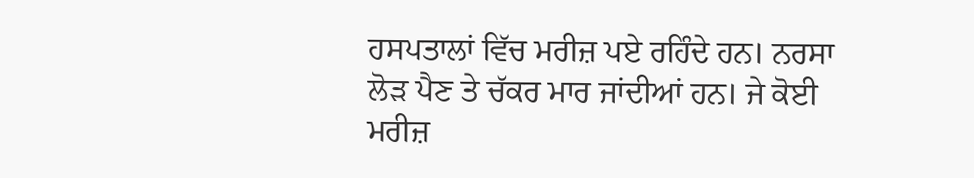ਹਸਪਤਾਲਾਂ ਵਿੱਚ ਮਰੀਜ਼ ਪਏ ਰਹਿੰਦੇ ਹਨ। ਨਰਸਾ ਲੋੜ ਪੈਣ ਤੇ ਚੱਕਰ ਮਾਰ ਜਾਂਦੀਆਂ ਹਨ। ਜੇ ਕੋਈ ਮਰੀਜ਼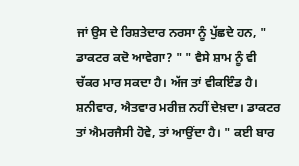ਜਾਂ ਉਸ ਦੇ ਰਿਸ਼ਤੇਦਾਰ ਨਰਸਾ ਨੂੰ ਪੁੱਛਦੇ ਹਨ, " ਡਾਕਟਰ ਕਦੋ ਆਵੇਗਾ? " " ਵੈਸੇ ਸ਼ਾਮ ਨੂੰ ਵੀ ਚੱਕਰ ਮਾਰ ਸਕਦਾ ਹੈ। ਅੱਜ ਤਾਂ ਵੀਕਇੰਡ ਹੈ। ਸ਼ਨੀਵਾਰ, ਐਤਵਾਰ ਮਰੀਜ਼ ਨਹੀਂ ਦੇਖ਼ਦਾ। ਡਾਕਟਰ ਤਾਂ ਐਮਰਜੈਸੀ ਹੋਵੇ, ਤਾਂ ਆਉਂਦਾ ਹੈ। " ਕਈ ਬਾਰ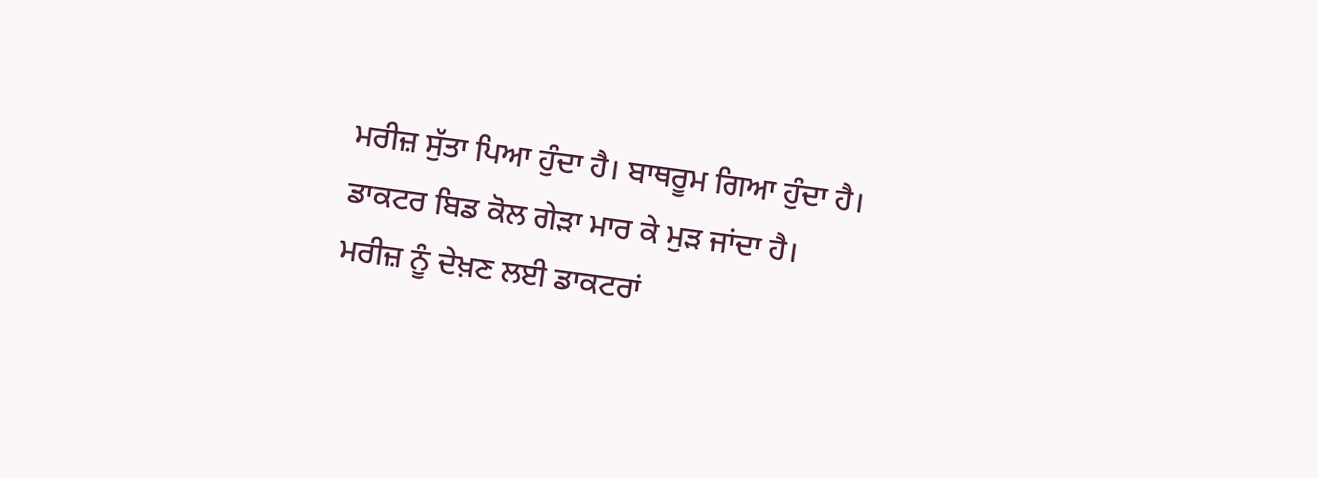ਮਰੀਜ਼ ਸੁੱਤਾ ਪਿਆ ਹੁੰਦਾ ਹੈ। ਬਾਥਰੂਮ ਗਿਆ ਹੁੰਦਾ ਹੈ। ਡਾਕਟਰ ਬਿਡ ਕੋਲ ਗੇੜਾ ਮਾਰ ਕੇ ਮੁੜ ਜਾਂਦਾ ਹੈ। ਮਰੀਜ਼ ਨੂੰ ਦੇਖ਼ਣ ਲਈ ਡਾਕਟਰਾਂ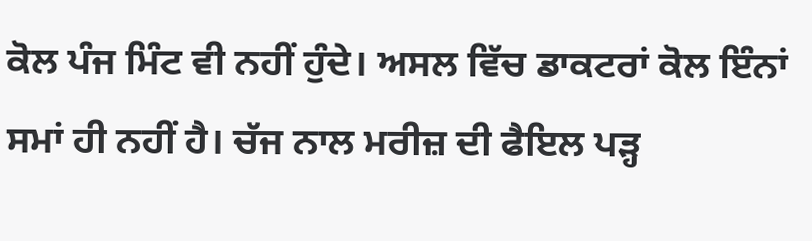ਕੋਲ ਪੰਜ ਮਿੰਟ ਵੀ ਨਹੀਂ ਹੁੰਦੇ। ਅਸਲ ਵਿੱਚ ਡਾਕਟਰਾਂ ਕੋਲ ਇੰਨਾਂ ਸਮਾਂ ਹੀ ਨਹੀਂ ਹੈ। ਚੱਜ ਨਾਲ ਮਰੀਜ਼ ਦੀ ਫੈਇਲ ਪੜ੍ਹ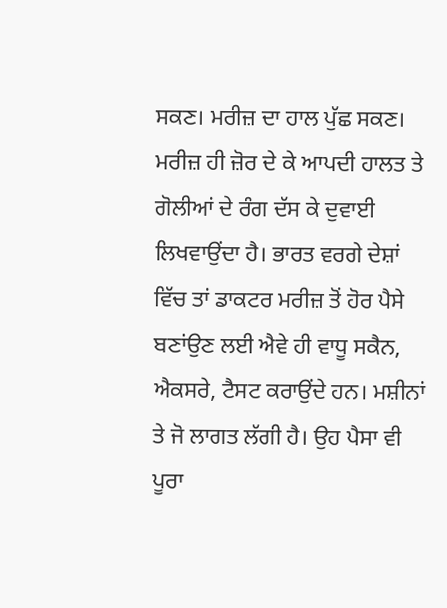ਸਕਣ। ਮਰੀਜ਼ ਦਾ ਹਾਲ ਪੁੱਛ ਸਕਣ। ਮਰੀਜ਼ ਹੀ ਜ਼ੋਰ ਦੇ ਕੇ ਆਪਦੀ ਹਾਲਤ ਤੇ ਗੋਲੀਆਂ ਦੇ ਰੰਗ ਦੱਸ ਕੇ ਦੁਵਾਈ ਲਿਖਵਾਉਂਦਾ ਹੈ। ਭਾਰਤ ਵਰਗੇ ਦੇਸ਼ਾਂ ਵਿੱਚ ਤਾਂ ਡਾਕਟਰ ਮਰੀਜ਼ ਤੋਂ ਹੋਰ ਪੈਸੇ ਬਣਾਂਉਣ ਲਈ ਐਵੇ ਹੀ ਵਾਧੂ ਸਕੈਨ, ਐਕਸਰੇ, ਟੈਸਟ ਕਰਾਉਂਦੇ ਹਨ। ਮਸ਼ੀਨਾਂ ਤੇ ਜੋ ਲਾਗਤ ਲੱਗੀ ਹੈ। ਉਹ ਪੈਸਾ ਵੀ ਪੂਰਾ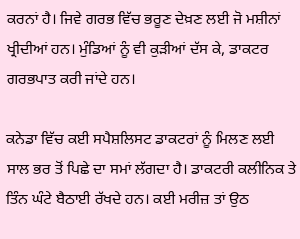ਕਰਨਾਂ ਹੈ। ਜਿਵੇ ਗਰਭ ਵਿੱਚ ਭਰੂਣ ਦੇਖ਼ਣ ਲਈ ਜੋ ਮਸ਼ੀਨਾਂ ਖ੍ਰੀਦੀਆਂ ਹਨ। ਮੁੰਡਿਆਂ ਨੂੰ ਵੀ ਕੁੜੀਆਂ ਦੱਸ ਕੇ, ਡਾਕਟਰ ਗਰਭਪਾਤ ਕਰੀ ਜਾਂਦੇ ਹਨ।

ਕਨੇਡਾ ਵਿੱਚ ਕਈ ਸਪੈਸ਼ਲਿਸਟ ਡਾਕਟਰਾਂ ਨੂੰ ਮਿਲਣ ਲਈ ਸਾਲ ਭਰ ਤੋਂ ਪਿਛੇ ਦਾ ਸਮਾਂ ਲੱਗਦਾ ਹੈ। ਡਾਕਟਰੀ ਕਲੀਨਿਕ ਤੇ ਤਿੰਨ ਘੰਟੇ ਬੈਠਾਈ ਰੱਖਦੇ ਹਨ। ਕਈ ਮਰੀਜ਼ ਤਾਂ ਉਠ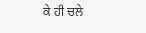ਕੇ ਹੀ ਚਲੇ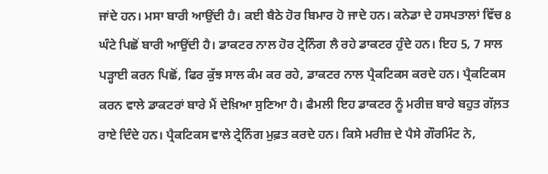ਜਾਂਦੇ ਹਨ। ਮਸਾ ਬਾਰੀ ਆਉਂਦੀ ਹੈ। ਕਈ ਬੈਠੇ ਹੋਰ ਬਿਮਾਰ ਹੋ ਜਾਦੇ ਹਨ। ਕਨੇਡਾ ਦੇ ਹਸਪਤਾਲਾਂ ਵਿੱਚ 8 ਘੰਟੇ ਪਿਛੋਂ ਬਾਰੀ ਆਉਂਦੀ ਹੈ। ਡਾਕਟਰ ਨਾਲ ਹੋਰ ਟ੍ਰੇਨਿੰਗ ਲੈ ਰਹੇ ਡਾਕਟਰ ਹੁੰਦੇ ਹਨ। ਇਹ 5, 7 ਸਾਲ ਪੜ੍ਹਾਈ ਕਰਨ ਪਿਛੋਂ, ਫਿਰ ਕੁੱਝ ਸਾਲ ਕੰਮ ਕਰ ਰਹੇ, ਡਾਕਟਰ ਨਾਲ ਪ੍ਰੈਕਟਿਕਸ ਕਰਦੇ ਹਨ। ਪ੍ਰੈਕਟਿਕਸ ਕਰਨ ਵਾਲੇ ਡਾਕਟਰਾਂ ਬਾਰੇ ਮੈਂ ਦੇਖ਼ਿਆ ਸੁਣਿਆ ਹੈ। ਫੈਮਲੀ ਇਹ ਡਾਕਟਰ ਨੂੰ ਮਰੀਜ਼ ਬਾਰੇ ਬਹੁਤ ਗੱਲ਼ਤ ਰਾਏ ਦਿੰਦੇ ਹਨ। ਪ੍ਰੈਕਟਿਕਸ ਵਾਲੇ ਟ੍ਰੇਨਿੰਗ ਮੁਫ਼ਤ ਕਰਦੇ ਹਨ। ਕਿਸੇ ਮਰੀਜ਼ ਦੇ ਪੈਸੇ ਗੌਰਮਿੰਟ ਨੇ,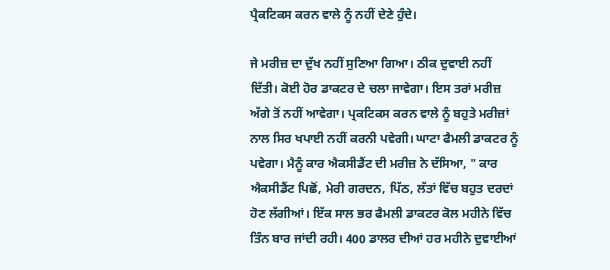ਪ੍ਰੈਕਟਿਕਸ ਕਰਨ ਵਾਲੇ ਨੂੰ ਨਹੀਂ ਦੇਣੇ ਹੁੰਦੇ।

ਜੇ ਮਰੀਜ਼ ਦਾ ਦੁੱਖ ਨਹੀਂ ਸੁਣਿਆ ਗਿਆ। ਠੀਕ ਦੁਵਾਈ ਨਹੀਂ ਦਿੱਤੀ। ਕੋਈ ਹੋਰ ਡਾਕਟਰ ਦੇ ਚਲਾ ਜਾਵੇਗਾ। ਇਸ ਤਰਾਂ ਮਰੀਜ਼ ਅੱਗੇ ਤੋਂ ਨਹੀਂ ਆਵੇਗਾ। ਪ੍ਰਕਟਿਕਸ ਕਰਨ ਵਾਲੇ ਨੂੰ ਬਹੁਤੇ ਮਰੀਜ਼ਾਂ ਨਾਲ ਸਿਰ ਖਪਾਈ ਨਹੀਂ ਕਰਨੀ ਪਵੇਗੀ। ਘਾਟਾ ਫੈਮਲੀ ਡਾਕਟਰ ਨੂੰ ਪਵੇਗਾ। ਮੈਨੂੰ ਕਾਰ ਐਕਸੀਡੈਂਟ ਦੀ ਮਰੀਜ਼ ਨੇ ਦੱਸਿਆ, " ਕਾਰ ਐਕਸੀਡੈਂਟ ਪਿਛੋਂ, ਮੇਰੀ ਗਰਦਨ, ਪਿੱਠ, ਲੱਤਾਂ ਵਿੱਚ ਬਹੁਤ ਦਰਦਾਂ ਹੋਣ ਲੱਗੀਆਂ। ਇੱਕ ਸਾਲ ਭਰ ਫੈਮਲੀ ਡਾਕਟਰ ਕੋਲ ਮਹੀਨੇ ਵਿੱਚ ਤਿੰਨ ਬਾਰ ਜਾਂਦੀ ਰਹੀ। 400 ਡਾਲਰ ਦੀਆਂ ਹਰ ਮਹੀਨੇ ਦੁਵਾਈਆਂ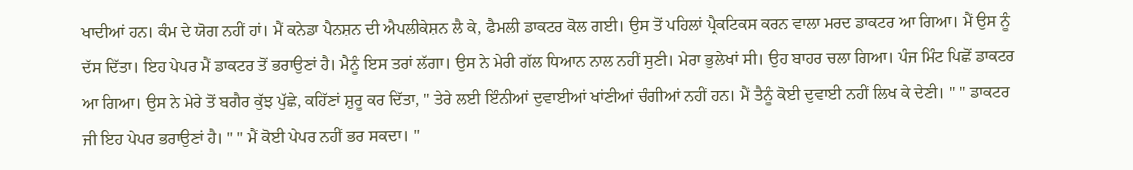ਖਾਦੀਆਂ ਹਨ। ਕੰਮ ਦੇ ਯੋਗ ਨਹੀਂ ਹਾਂ। ਮੈਂ ਕਨੇਡਾ ਪੈਨਸ਼ਨ ਦੀ ਐਪਲੀਕੇਸ਼ਨ ਲੈ ਕੇ, ਫੈਮਲੀ ਡਾਕਟਰ ਕੋਲ ਗਈ। ਉਸ ਤੋਂ ਪਹਿਲਾਂ ਪ੍ਰੈਕਟਿਕਸ ਕਰਨ ਵਾਲਾ ਮਰਦ ਡਾਕਟਰ ਆ ਗਿਆ। ਮੈਂ ਉਸ ਨੂੰ ਦੱਸ ਦਿੱਤਾ। ਇਹ ਪੇਪਰ ਮੈਂ ਡਾਕਟਰ ਤੋਂ ਭਰਾਉਣਾਂ ਹੈ। ਮੈਨੂੰ ਇਸ ਤਰਾਂ ਲੱਗਾ। ਉਸ ਨੇ ਮੇਰੀ ਗੱਲ ਧਿਆਨ ਨਾਲ ਨਹੀਂ ਸੁਣੀ। ਮੇਰਾ ਭੁਲੇਖਾਂ ਸੀ। ਉਹ ਬਾਹਰ ਚਲਾ ਗਿਆ। ਪੰਜ ਮਿੰਟ ਪਿਛੋਂ ਡਾਕਟਰ ਆ ਗਿਆ। ਉਸ ਨੇ ਮੇਰੇ ਤੋਂ ਬਗੈਰ ਕੁੱਝ ਪੁੱਛੇ, ਕਹਿੱਣਾਂ ਸ਼ੁਰੂ ਕਰ ਦਿੱਤਾ, " ਤੇਰੇ ਲਈ ਇੰਨੀਆਂ ਦੁਵਾਈਆਂ ਖਾਂਣੀਆਂ ਚੰਗੀਆਂ ਨਹੀਂ ਹਨ। ਮੈਂ ਤੈਨੂੰ ਕੋਈ ਦੁਵਾਈ ਨਹੀਂ ਲਿਖ ਕੇ ਦੇਣੀ। " " ਡਾਕਟਰ ਜੀ ਇਹ ਪੇਪਰ ਭਰਾਉਣਾਂ ਹੈ। " " ਮੈਂ ਕੋਈ ਪੇਪਰ ਨਹੀਂ ਭਰ ਸਕਦਾ। "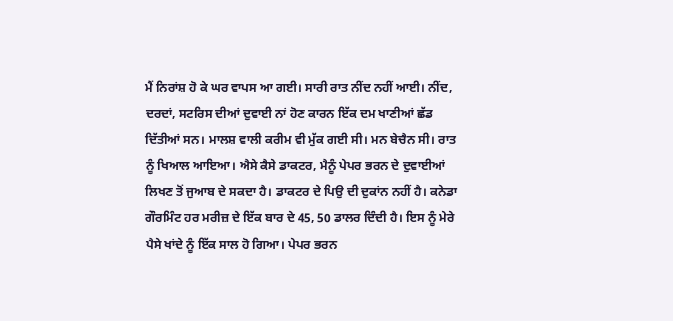ਮੈਂ ਨਿਰਾਂਸ਼ ਹੋ ਕੇ ਘਰ ਵਾਪਸ ਆ ਗਈ। ਸਾਰੀ ਰਾਤ ਨੀਂਦ ਨਹੀਂ ਆਈ। ਨੀਂਦ, ਦਰਦਾਂ, ਸਟਰਿਸ ਦੀਆਂ ਦੁਵਾਈ ਨਾਂ ਹੋਣ ਕਾਰਨ ਇੱਕ ਦਮ ਖਾਣੀਆਂ ਛੱਡ ਦਿੱਤੀਆਂ ਸਨ। ਮਾਲਸ਼ ਵਾਲੀ ਕਰੀਮ ਵੀ ਮੁੱਕ ਗਈ ਸੀ। ਮਨ ਬੇਚੈਨ ਸੀ। ਰਾਤ ਨੂੰ ਖਿਆਲ ਆਇਆ। ਐਸੇ ਕੈਸੇ ਡਾਕਟਰ, ਮੈਨੂੰ ਪੇਪਰ ਭਰਨ ਦੇ ਦੁਵਾਈਆਂ ਲਿਖਣ ਤੋਂ ਜੁਆਬ ਦੇ ਸਕਦਾ ਹੈ। ਡਾਕਟਰ ਦੇ ਪਿਉ ਦੀ ਦੁਕਾਂਨ ਨਹੀਂ ਹੈ। ਕਨੇਡਾ ਗੌਰਮਿੰਟ ਹਰ ਮਰੀਜ਼ ਦੇ ਇੱਕ ਬਾਰ ਦੇ 45, 50 ਡਾਲਰ ਦਿੰਦੀ ਹੈ। ਇਸ ਨੂੰ ਮੇਰੇ ਪੈਸੇ ਖਾਂਦੇ ਨੂੰ ਇੱਕ ਸਾਲ ਹੋ ਗਿਆ। ਪੇਪਰ ਭਰਨ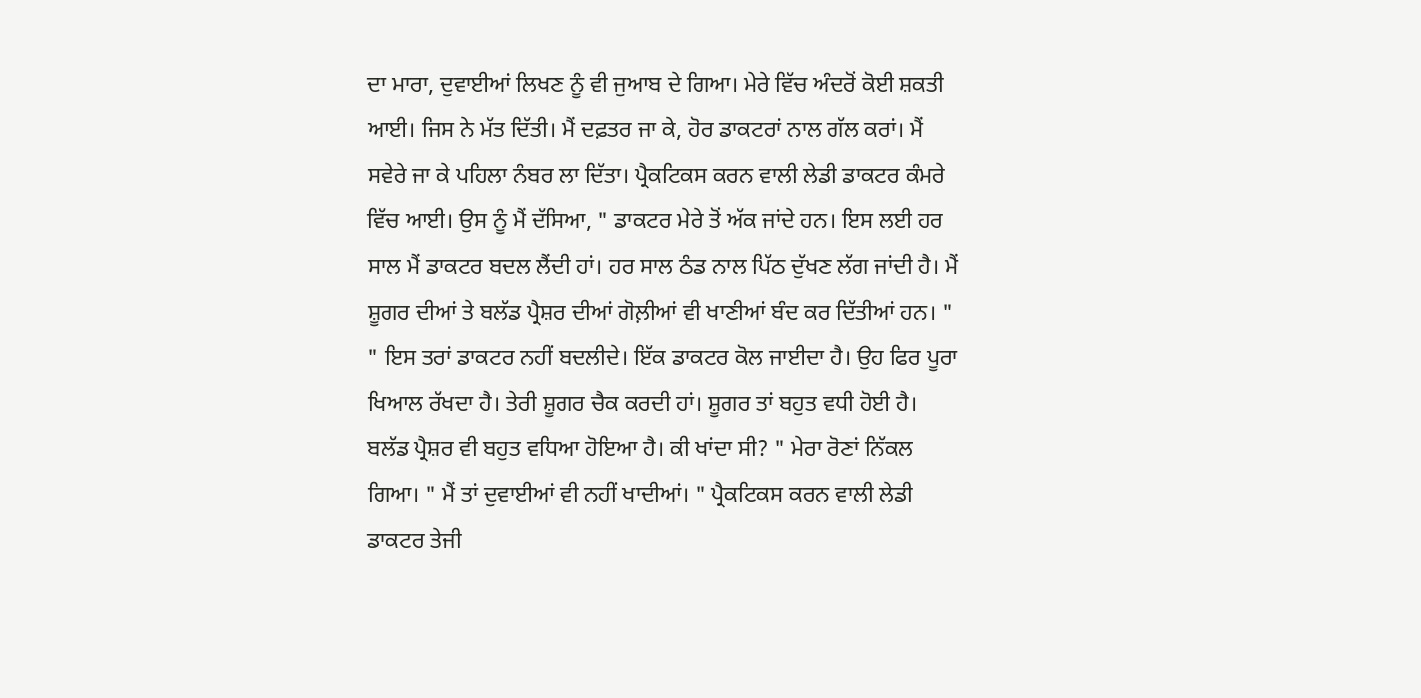ਦਾ ਮਾਰਾ, ਦੁਵਾਈਆਂ ਲਿਖਣ ਨੂੰ ਵੀ ਜੁਆਬ ਦੇ ਗਿਆ। ਮੇਰੇ ਵਿੱਚ ਅੰਦਰੋਂ ਕੋਈ ਸ਼ਕਤੀ ਆਈ। ਜਿਸ ਨੇ ਮੱਤ ਦਿੱਤੀ। ਮੈਂ ਦਫ਼ਤਰ ਜਾ ਕੇ, ਹੋਰ ਡਾਕਟਰਾਂ ਨਾਲ ਗੱਲ ਕਰਾਂ। ਮੈਂ ਸਵੇਰੇ ਜਾ ਕੇ ਪਹਿਲਾ ਨੰਬਰ ਲਾ ਦਿੱਤਾ। ਪ੍ਰੈਕਟਿਕਸ ਕਰਨ ਵਾਲੀ ਲੇਡੀ ਡਾਕਟਰ ਕੰਮਰੇ ਵਿੱਚ ਆਈ। ਉਸ ਨੂੰ ਮੈਂ ਦੱਸਿਆ, " ਡਾਕਟਰ ਮੇਰੇ ਤੋਂ ਅੱਕ ਜਾਂਦੇ ਹਨ। ਇਸ ਲਈ ਹਰ ਸਾਲ ਮੈਂ ਡਾਕਟਰ ਬਦਲ ਲੈਂਦੀ ਹਾਂ। ਹਰ ਸਾਲ ਠੰਡ ਨਾਲ ਪਿੱਠ ਦੁੱਖਣ ਲੱਗ ਜਾਂਦੀ ਹੈ। ਮੈਂ ਸ਼ੂਗਰ ਦੀਆਂ ਤੇ ਬਲੱਡ ਪ੍ਰੈਸ਼ਰ ਦੀਆਂ ਗੋਲ਼ੀਆਂ ਵੀ ਖਾਣੀਆਂ ਬੰਦ ਕਰ ਦਿੱਤੀਆਂ ਹਨ। " " ਇਸ ਤਰਾਂ ਡਾਕਟਰ ਨਹੀਂ ਬਦਲੀਦੇ। ਇੱਕ ਡਾਕਟਰ ਕੋਲ ਜਾਈਦਾ ਹੈ। ਉਹ ਫਿਰ ਪੂਰਾ ਖਿਆਲ ਰੱਖਦਾ ਹੈ। ਤੇਰੀ ਸ਼ੂਗਰ ਚੈਕ ਕਰਦੀ ਹਾਂ। ਸ਼ੂਗਰ ਤਾਂ ਬਹੁਤ ਵਧੀ ਹੋਈ ਹੈ। ਬਲੱਡ ਪ੍ਰੈਸ਼ਰ ਵੀ ਬਹੁਤ ਵਧਿਆ ਹੋਇਆ ਹੈ। ਕੀ ਖਾਂਦਾ ਸੀ? " ਮੇਰਾ ਰੋਣਾਂ ਨਿੱਕਲ ਗਿਆ। " ਮੈਂ ਤਾਂ ਦੁਵਾਈਆਂ ਵੀ ਨਹੀਂ ਖਾਦੀਆਂ। " ਪ੍ਰੈਕਟਿਕਸ ਕਰਨ ਵਾਲੀ ਲੇਡੀ ਡਾਕਟਰ ਤੇਜੀ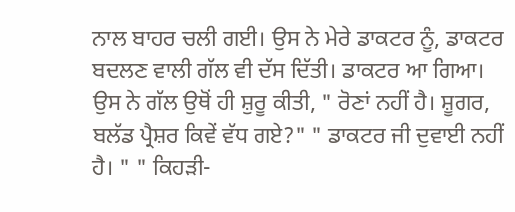ਨਾਲ ਬਾਹਰ ਚਲੀ ਗਈ। ਉਸ ਨੇ ਮੇਰੇ ਡਾਕਟਰ ਨੂੰ, ਡਾਕਟਰ ਬਦਲਣ ਵਾਲੀ ਗੱਲ ਵੀ ਦੱਸ ਦਿੱਤੀ। ਡਾਕਟਰ ਆ ਗਿਆ। ਉਸ ਨੇ ਗੱਲ ਉਥੋਂ ਹੀ ਸ਼ੁਰੂ ਕੀਤੀ, " ਰੋਣਾਂ ਨਹੀਂ ਹੈ। ਸ਼ੂਗਰ, ਬਲੱਡ ਪ੍ਰੈਸ਼ਰ ਕਿਵੇਂ ਵੱਧ ਗਏ?" " ਡਾਕਟਰ ਜੀ ਦੁਵਾਈ ਨਹੀਂ ਹੈ। " " ਕਿਹੜੀ-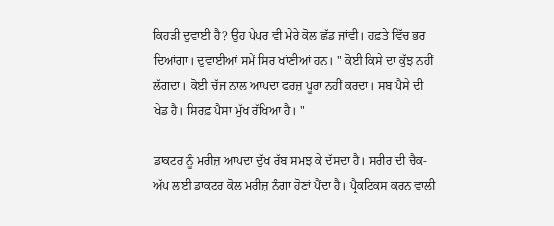ਕਿਹੜੀ ਦੁਵਾਈ ਹੈ? ਉਹ ਪੇਪਰ ਵੀ ਮੇਰੇ ਕੋਲ ਛੱਡ ਜਾਂਵੀ। ਹਫ਼ਤੇ ਵਿੱਚ ਭਰ ਦਿਆਂਗਾ। ਦੁਵਾਈਆਂ ਸਮੇਂ ਸਿਰ ਖਾਂਣੀਆਂ ਹਨ। " ਕੋਈ ਕਿਸੇ ਦਾ ਕੁੱਝ ਨਹੀਂ ਲੱਗਦਾ। ਕੋਈ ਚੱਜ ਨਾਲ ਆਪਦਾ ਫਰਜ਼ ਪੂਰਾ ਨਹੀਂ ਕਰਦਾ। ਸਬ ਪੈਸੇ ਦੀ ਖੇਡ ਹੈ। ਸਿਰਫ਼ ਪੈਸਾ ਮੁੱਖ ਰੱਖਿਆ ਹੈ। "

ਡਾਕਟਰ ਨੂੰ ਮਰੀਜ਼ ਆਪਦਾ ਦੁੱਖ ਰੱਬ ਸਮਝ ਕੇ ਦੱਸਦਾ ਹੈ। ਸਰੀਰ ਦੀ ਚੈਕ-ਅੱਪ ਲਈ ਡਾਕਟਰ ਕੋਲ ਮਰੀਜ਼ ਨੰਗਾ ਹੋਣਾਂ ਪੈਂਦਾ ਹੈ। ਪ੍ਰੈਕਟਿਕਸ ਕਰਨ ਵਾਲੀ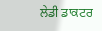ਲੇਡੀ ਡਾਕਟਰ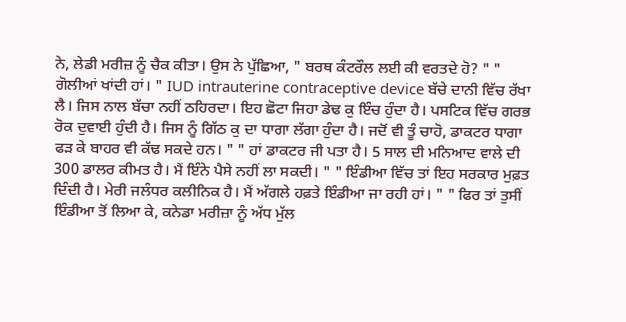ਨੇ, ਲੇਡੀ ਮਰੀਜ਼ ਨੂੰ ਚੈਕ ਕੀਤਾ। ਉਸ ਨੇ ਪੁੱਛਿਆ, " ਬਰਥ ਕੰਟਰੌਲ ਲਈ ਕੀ ਵਰਤਦੇ ਹੋ? " " ਗੋਲੀਆਂ ਖਾਂਦੀ ਹਾਂ। " IUD intrauterine contraceptive device ਬੱਚੇ ਦਾਨੀ ਵਿੱਚ ਰੱਖਾ ਲੈ। ਜਿਸ ਨਾਲ ਬੱਚਾ ਨਹੀਂ ਠਹਿਰਦਾ। ਇਹ ਛੋਟਾ ਜਿਹਾ ਡੇਢ ਕੁ ਇੰਚ ਹੁੰਦਾ ਹੈ। ਪਸਟਿਕ ਵਿੱਚ ਗਰਭ ਰੋਕ ਦੁਵਾਈ ਹੁੰਦੀ ਹੈ। ਜਿਸ ਨੂੰ ਗਿੱਠ ਕੁ ਦਾ ਧਾਗਾ ਲੱਗਾ ਹੁੰਦਾ ਹੈ। ਜਦੋਂ ਵੀ ਤੂੰ ਚਾਹੋ, ਡਾਕਟਰ ਧਾਗਾ ਫੜ ਕੇ ਬਾਹਰ ਵੀ ਕੱਢ ਸਕਦੇ ਹਨ। " " ਹਾਂ ਡਾਕਟਰ ਜੀ ਪਤਾ ਹੈ। 5 ਸਾਲ ਦੀ ਮਨਿਆਦ ਵਾਲੇ ਦੀ 300 ਡਾਲਰ ਕੀਮਤ ਹੈ। ਮੈਂ ਇੰਨੇ ਪੈਸੇ ਨਹੀਂ ਲਾ ਸਕਦੀ। " " ਇੰਡੀਆ ਵਿੱਚ ਤਾਂ ਇਹ ਸਰਕਾਰ ਮੁਫ਼ਤ ਦਿੰਦੀ ਹੈ। ਮੇਰੀ ਜਲੰਧਰ ਕਲੀਨਿਕ ਹੈ। ਮੈਂ ਅੱਗਲੇ ਹਫ਼ਤੇ ਇੰਡੀਆ ਜਾ ਰਹੀ ਹਾਂ। " " ਫਿਰ ਤਾਂ ਤੁਸੀਂ ਇੰਡੀਆ ਤੋਂ ਲਿਆ ਕੇ, ਕਨੇਡਾ ਮਰੀਜ਼ਾ ਨੂੰ ਅੱਧ ਮੁੱਲ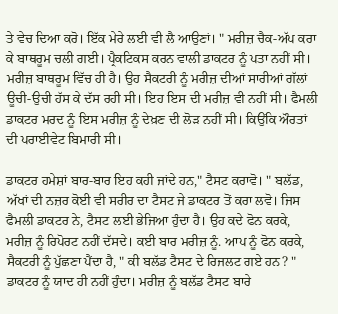ਤੇ ਵੇਚ ਦਿਆ ਕਰੋ। ਇੱਕ ਮੇਰੇ ਲਈ ਵੀ ਲੈ ਆਉਣਾਂ। " ਮਰੀਜ਼ ਚੈਕ-ਅੱਪ ਕਰਾ ਕੇ ਬਾਥਰੂਮ ਚਲੀ ਗਈ। ਪ੍ਰੈਕਟਿਕਸ ਕਰਨ ਵਾਲੀ ਡਾਕਟਰ ਨੂੰ ਪਤਾ ਨਹੀਂ ਸੀ। ਮਰੀਜ਼ ਬਾਥਰੂਮ ਵਿੱਚ ਹੀ ਹੈ। ਉਹ ਸੈਕਟਰੀ ਨੂੰ ਮਰੀਜ਼ ਦੀਆਂ ਸਾਰੀਆਂ ਗੱਲਾਂ ਊਚੀ-ਉਚੀ ਹੱਸ ਕੇ ਦੱਸ ਰਹੀ ਸੀ। ਇਹ ਇਸ ਦੀ ਮਰੀਜ਼ ਵੀ ਨਹੀਂ ਸੀ। ਫੈਮਲੀ ਡਾਕਟਰ ਮਰਦ ਨੂੰ ਇਸ ਮਰੀਜ਼ ਨੂੰ ਦੇਖ਼ਣ ਦੀ ਲੋੜ ਨਹੀਂ ਸੀ। ਕਿਉਂਕਿ ਔਰਤਾਂ ਦੀ ਪਰਾਈਵੇਟ ਬਿਮਾਰੀ ਸੀ।

ਡਾਕਟਰ ਹਮੇਸ਼ਾਂ ਬਾਰ-ਬਾਰ ਇਹ ਕਹੀ ਜਾਂਦੇ ਹਨ," ਟੈਸਟ ਕਰਾਵੋ। " ਬਲੱਡ, ਅੱਖਾਂ ਦੀ ਨਜ਼ਰ ਕੋਈ ਵੀ ਸਰੀਰ ਦਾ ਟੈਸਟ ਜੇ ਡਾਕਟਰ ਤੋਂ ਕਰਾ ਲਵੋ। ਜਿਸ ਫੈਮਲੀ ਡਾਕਟਰ ਨੇ, ਟੈਸਟ ਲਈ ਭੇਜਿਆ ਹੁੰਦਾ ਹੈ। ਉਹ ਕਦੇ ਫੋਨ ਕਰਕੇ, ਮਰੀਜ਼ ਨੂੰ ਰਿਪੋਰਟ ਨਹੀਂ ਦੱਸਦੇ। ਕਈ ਬਾਰ ਮਰੀਜ਼ ਨੂੰ. ਆਪ ਨੂੰ ਫੋਨ ਕਰਕੇ, ਸੈਕਟਰੀ ਨੂੰ ਪੁੱਛਣਾ ਪੈਂਦਾ ਹੈ, " ਕੀ ਬਲੱਡ ਟੈਸਟ ਦੇ ਰਿਜਲਟ ਗਏ ਹਨ? " ਡਾਕਟਰ ਨੂੰ ਯਾਦ ਹੀ ਨਹੀਂ ਹੁੰਦਾ। ਮਰੀਜ਼ ਨੂੰ ਬਲੱਡ ਟੈਸਟ ਬਾਰੇ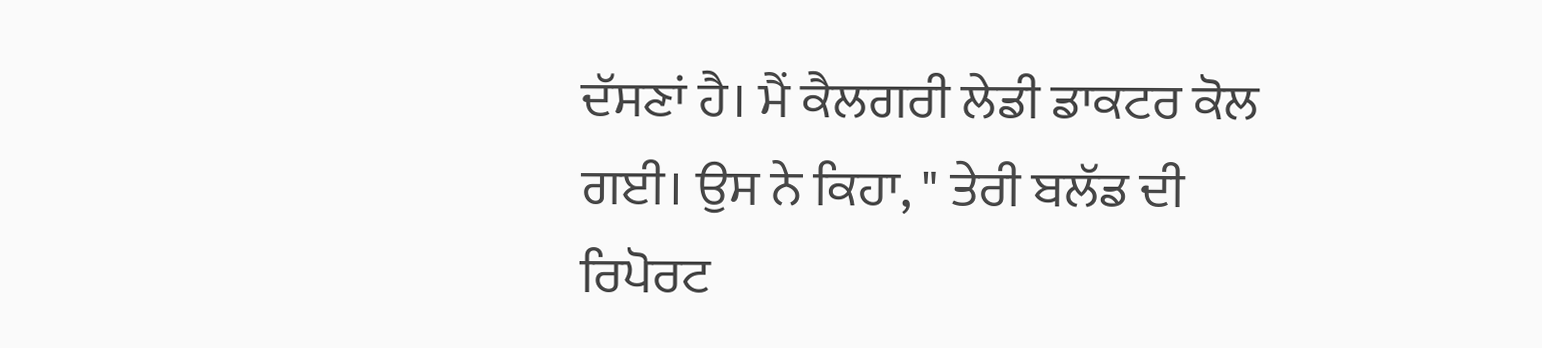ਦੱਸਣਾਂ ਹੈ। ਮੈਂ ਕੈਲਗਰੀ ਲੇਡੀ ਡਾਕਟਰ ਕੋਲ ਗਈ। ਉਸ ਨੇ ਕਿਹਾ, " ਤੇਰੀ ਬਲੱਡ ਦੀ ਰਿਪੋਰਟ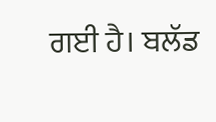ਗਈ ਹੈ। ਬਲੱਡ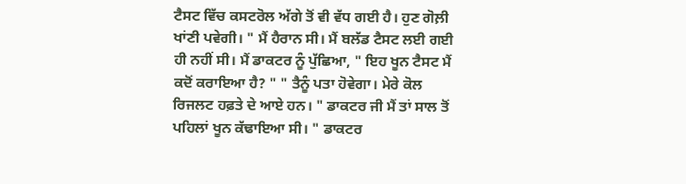ਟੈਸਟ ਵਿੱਚ ਕਸਟਰੋਲ ਅੱਗੇ ਤੋਂ ਵੀ ਵੱਧ ਗਈ ਹੈ। ਹੁਣ ਗੋਲ਼ੀ ਖਾਂਣੀ ਪਵੇਗੀ। " ਮੈਂ ਹੈਰਾਨ ਸੀ। ਮੈਂ ਬਲੱਡ ਟੈਸਟ ਲਈ ਗਈ ਹੀ ਨਹੀਂ ਸੀ। ਮੈਂ ਡਾਕਟਰ ਨੂੰ ਪੁੱਛਿਆ, " ਇਹ ਖੂਨ ਟੈਸਟ ਮੈਂ ਕਦੋਂ ਕਰਾਇਆ ਹੈ? " " ਤੈਨੂੰ ਪਤਾ ਹੋਵੇਗਾ। ਮੇਰੇ ਕੋਲ ਰਿਜਲਟ ਹਫ਼ਤੇ ਦੇ ਆਏ ਹਨ। " ਡਾਕਟਰ ਜੀ ਮੈਂ ਤਾਂ ਸਾਲ ਤੋਂ ਪਹਿਲਾਂ ਖੂਨ ਕੱਢਾਇਆ ਸੀ। " ਡਾਕਟਰ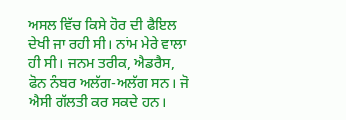ਅਸਲ ਵਿੱਚ ਕਿਸੇ ਹੋਰ ਦੀ ਫੈਇਲ ਦੇਖੀ ਜਾ ਰਹੀ ਸੀ। ਨਾਂਮ ਮੇਰੇ ਵਾਲਾ ਹੀ ਸੀ। ਜਨਮ ਤਰੀਕ, ਐਡਰੈਸ, ਫੋਨ ਨੰਬਰ ਅਲੱਗ-ਅਲੱਗ ਸਨ। ਜੋ ਐਸੀ ਗੱਲਤੀ ਕਰ ਸਕਦੇ ਹਨ।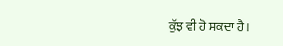ਕੁੱਝ ਵੀ ਹੋ ਸਕਦਾ ਹੈ।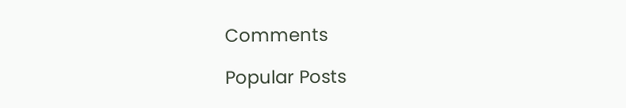Comments

Popular Posts